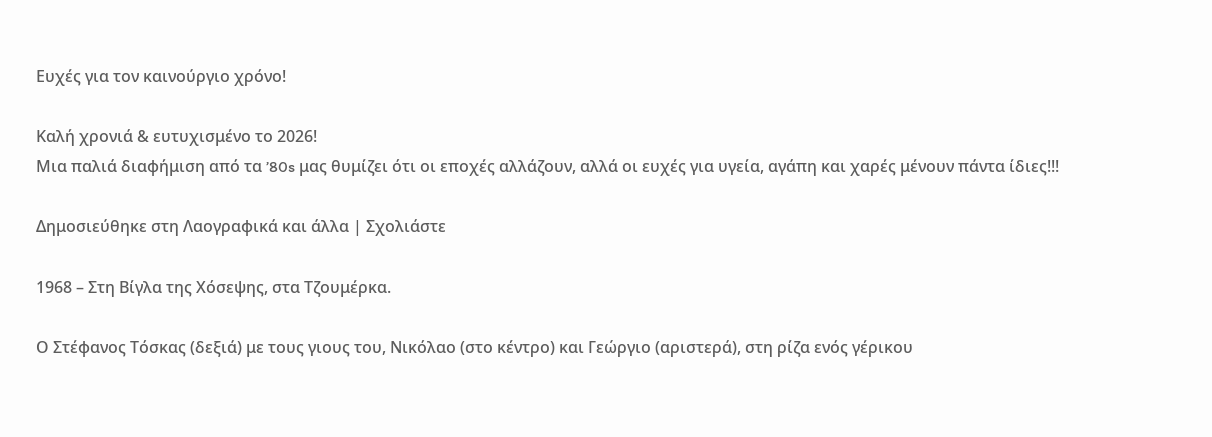Ευχές για τον καινούργιο χρόνο!

Καλή χρονιά & ευτυχισμένο το 2026!
Μια παλιά διαφήμιση από τα ’80s μας θυμίζει ότι οι εποχές αλλάζουν, αλλά οι ευχές για υγεία, αγάπη και χαρές μένουν πάντα ίδιες!!!

Δημοσιεύθηκε στη Λαογραφικά και άλλα | Σχολιάστε

1968 – Στη Βίγλα της Χόσεψης, στα Τζουμέρκα.

Ο Στέφανος Τόσκας (δεξιά) με τους γιους του, Νικόλαο (στο κέντρο) και Γεώργιο (αριστερά), στη ρίζα ενός γέρικου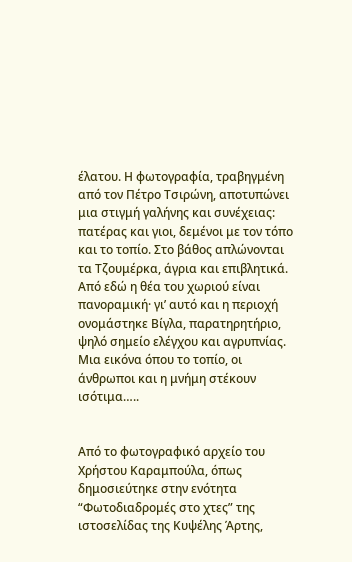έλατου. Η φωτογραφία, τραβηγμένη από τον Πέτρο Τσιρώνη, αποτυπώνει μια στιγμή γαλήνης και συνέχειας: πατέρας και γιοι, δεμένοι με τον τόπο και το τοπίο. Στο βάθος απλώνονται τα Τζουμέρκα, άγρια και επιβλητικά. Από εδώ η θέα του χωριού είναι πανοραμική· γι’ αυτό και η περιοχή ονομάστηκε Βίγλα, παρατηρητήριο, ψηλό σημείο ελέγχου και αγρυπνίας. Μια εικόνα όπου το τοπίο, οι άνθρωποι και η μνήμη στέκουν ισότιμα…..


Από το φωτογραφικό αρχείο του Χρήστου Καραμπούλα, όπως δημοσιεύτηκε στην ενότητα “Φωτοδιαδρομές στο χτες” της ιστοσελίδας της Κυψέλης Άρτης,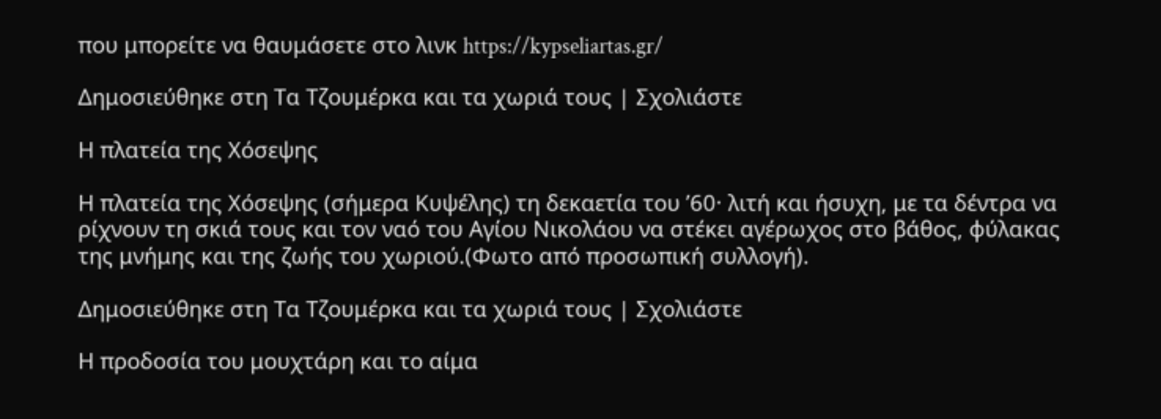που μπορείτε να θαυμάσετε στο λινκ https://kypseliartas.gr/

Δημοσιεύθηκε στη Τα Τζουμέρκα και τα χωριά τους | Σχολιάστε

Η πλατεία της Χόσεψης

Η πλατεία της Χόσεψης (σήμερα Κυψέλης) τη δεκαετία του ’60· λιτή και ήσυχη, με τα δέντρα να ρίχνουν τη σκιά τους και τον ναό του Αγίου Νικολάου να στέκει αγέρωχος στο βάθος, φύλακας της μνήμης και της ζωής του χωριού.(Φωτο από προσωπική συλλογή).

Δημοσιεύθηκε στη Τα Τζουμέρκα και τα χωριά τους | Σχολιάστε

Η προδοσία του μουχτάρη και το αίμα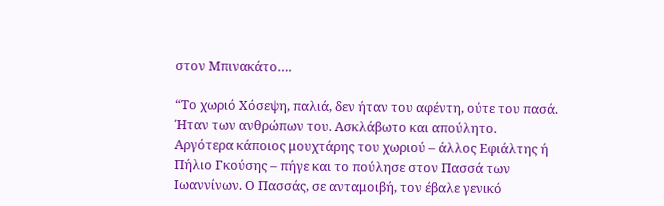στον Μπινακάτο….

“Το χωριό Χόσεψη, παλιά, δεν ήταν του αφέντη, ούτε του πασά.
Ήταν των ανθρώπων του. Ασκλάβωτο και απούλητο.
Αργότερα κάποιος μουχτάρης του χωριού – άλλος Εφιάλτης ή Πήλιο Γκούσης – πήγε και το πούλησε στον Πασσά των Ιωαννίνων. Ο Πασσάς, σε ανταμοιβή, τον έβαλε γενικό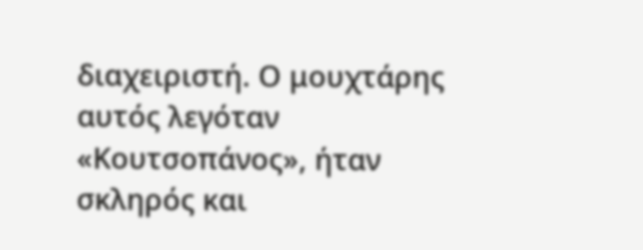διαχειριστή. Ο μουχτάρης αυτός λεγόταν «Κουτσοπάνος», ήταν σκληρός και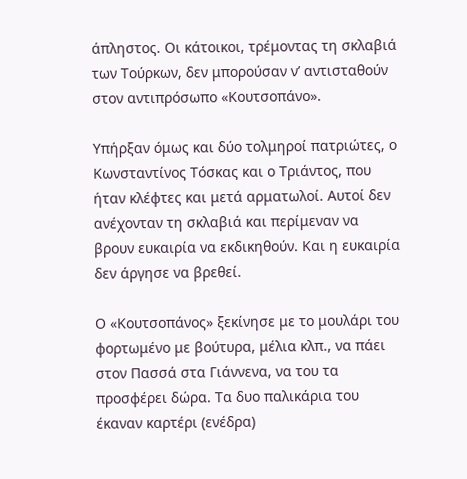άπληστος. Οι κάτοικοι, τρέμοντας τη σκλαβιά των Τούρκων, δεν μπορούσαν ν’ αντισταθούν στον αντιπρόσωπο «Κουτσοπάνο».

Υπήρξαν όμως και δύο τολμηροί πατριώτες, ο Κωνσταντίνος Τόσκας και ο Τριάντος, που ήταν κλέφτες και μετά αρματωλοί. Αυτοί δεν ανέχονταν τη σκλαβιά και περίμεναν να βρουν ευκαιρία να εκδικηθούν. Και η ευκαιρία δεν άργησε να βρεθεί.

Ο «Κουτσοπάνος» ξεκίνησε με το μουλάρι του φορτωμένο με βούτυρα, μέλια κλπ., να πάει στον Πασσά στα Γιάννενα, να του τα προσφέρει δώρα. Τα δυο παλικάρια του έκαναν καρτέρι (ενέδρα)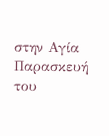στην Αγία Παρασκευή του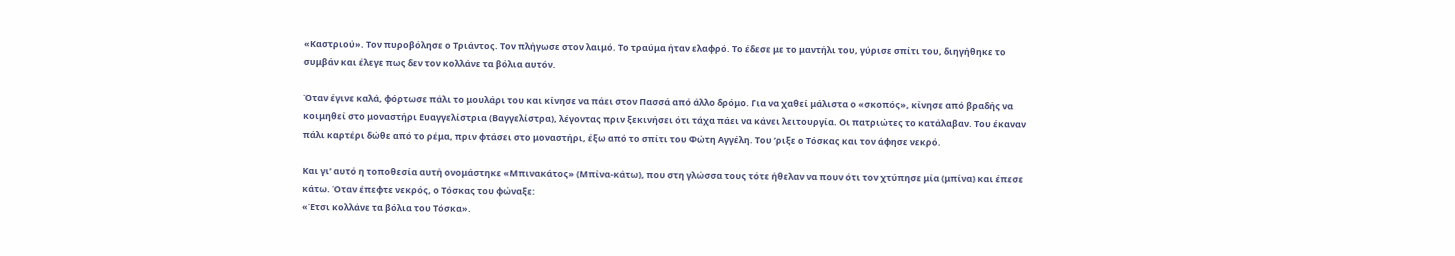«Καστριού». Τον πυροβόλησε ο Τριάντος. Τον πλήγωσε στον λαιμό. Το τραύμα ήταν ελαφρό. Το έδεσε με το μαντήλι του, γύρισε σπίτι του, διηγήθηκε το συμβάν και έλεγε πως δεν τον κολλάνε τα βόλια αυτόν.

Όταν έγινε καλά, φόρτωσε πάλι το μουλάρι του και κίνησε να πάει στον Πασσά από άλλο δρόμο. Για να χαθεί μάλιστα ο «σκοπός», κίνησε από βραδής να κοιμηθεί στο μοναστήρι Ευαγγελίστρια (Βαγγελίστρα), λέγοντας πριν ξεκινήσει ότι τάχα πάει να κάνει λειτουργία. Οι πατριώτες το κατάλαβαν. Του έκαναν πάλι καρτέρι δώθε από το ρέμα, πριν φτάσει στο μοναστήρι, έξω από το σπίτι του Φώτη Αγγέλη. Του ’ριξε ο Τόσκας και τον άφησε νεκρό.

Και γι’ αυτό η τοποθεσία αυτή ονομάστηκε «Μπινακάτος» (Μπίνα-κάτω), που στη γλώσσα τους τότε ήθελαν να πουν ότι τον χτύπησε μία (μπίνα) και έπεσε κάτω. Όταν έπεφτε νεκρός, ο Τόσκας του φώναξε:
«Έτσι κολλάνε τα βόλια του Τόσκα».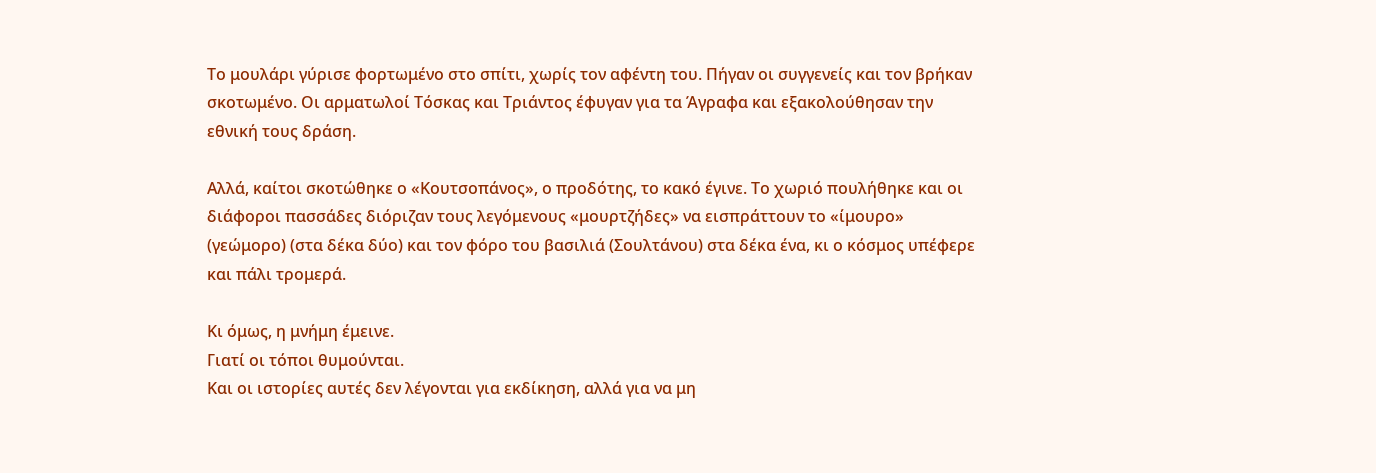Το μουλάρι γύρισε φορτωμένο στο σπίτι, χωρίς τον αφέντη του. Πήγαν οι συγγενείς και τον βρήκαν σκοτωμένο. Οι αρματωλοί Τόσκας και Τριάντος έφυγαν για τα Άγραφα και εξακολούθησαν την εθνική τους δράση.

Αλλά, καίτοι σκοτώθηκε ο «Κουτσοπάνος», ο προδότης, το κακό έγινε. Το χωριό πουλήθηκε και οι διάφοροι πασσάδες διόριζαν τους λεγόμενους «μουρτζήδες» να εισπράττουν το «ίμουρο» (γεώμορο) (στα δέκα δύο) και τον φόρο του βασιλιά (Σουλτάνου) στα δέκα ένα, κι ο κόσμος υπέφερε και πάλι τρομερά.

Κι όμως, η μνήμη έμεινε.
Γιατί οι τόποι θυμούνται.
Και οι ιστορίες αυτές δεν λέγονται για εκδίκηση, αλλά για να μη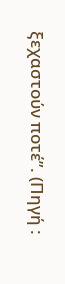ξεχαστούν ποτέ”. (Πηγή :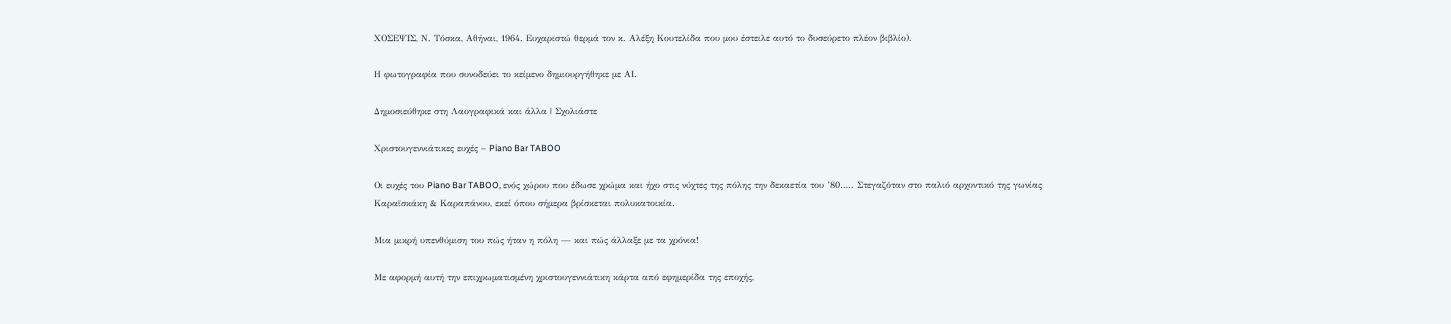ΧΟΣΕΨΙΣ, Ν. Τόσκα, Αθήναι, 1964. Ευχαριστώ θερμά τον κ. Αλέξη Κουτελίδα που μου έστειλε αυτό το δυσεύρετο πλέον βιβλίο).

Η φωτογραφία που συνοδεύει το κείμενο δημιουργήθηκε με ΑΙ.

Δημοσιεύθηκε στη Λαογραφικά και άλλα | Σχολιάστε

Χριστουγεννιάτικες ευχές – Piano Bar TABOO

Οι ευχές του Piano Bar TABOO, ενός χώρου που έδωσε χρώμα και ήχο στις νύχτες της πόλης την δεκαετία του ’80….. Στεγαζόταν στο παλιό αρχοντικό της γωνίας Καραϊσκάκη & Καραπάνου, εκεί όπου σήμερα βρίσκεται πολυκατοικία.

Μια μικρή υπενθύμιση του πώς ήταν η πόλη — και πώς άλλαξε με τα χρόνια!

Με αφορμή αυτή την επιχρωματισμένη χριστουγεννιάτικη κάρτα από εφημερίδα της εποχής,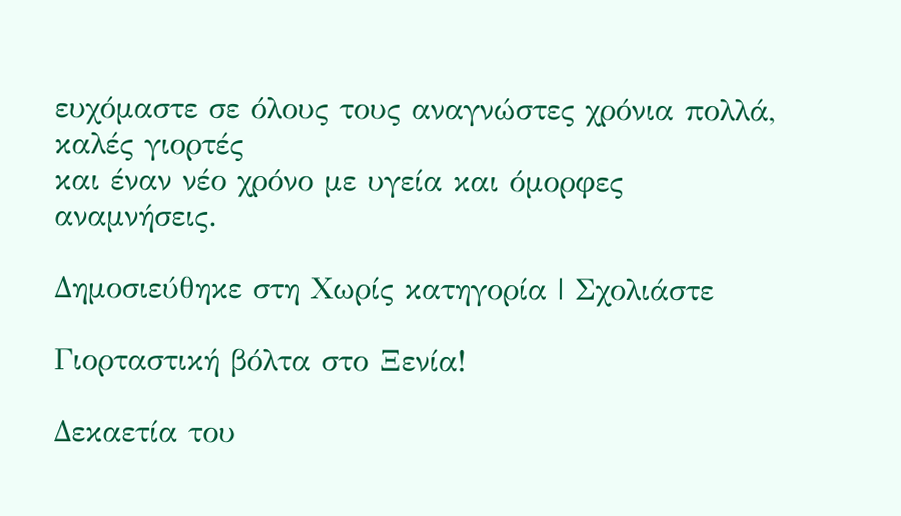ευχόμαστε σε όλους τους αναγνώστες χρόνια πολλά, καλές γιορτές
και έναν νέο χρόνο με υγεία και όμορφες αναμνήσεις.

Δημοσιεύθηκε στη Χωρίς κατηγορία | Σχολιάστε

Γιορταστική βόλτα στο Ξενία!

Δεκαετία του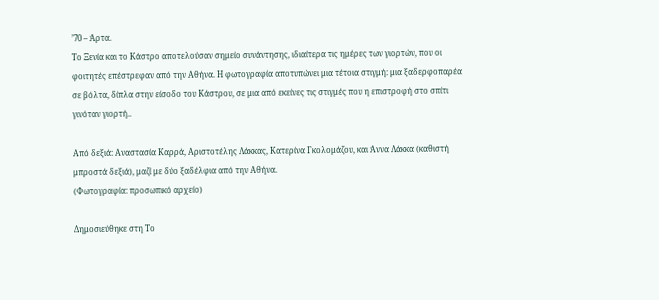’70 – Άρτα.
Το Ξενία και το Κάστρο αποτελούσαν σημείο συνάντησης, ιδιαίτερα τις ημέρες των γιορτών, που οι φοιτητές επέστρεφαν από την Αθήνα. Η φωτογραφία αποτυπώνει μια τέτοια στιγμή: μια ξαδερφοπαρέα σε βόλτα, δίπλα στην είσοδο του Κάστρου, σε μια από εκείνες τις στιγμές που η επιστροφή στο σπίτι γινόταν γιορτή..

Από δεξιά: Αναστασία Καρρά, Αριστοτέλης Λάκκας, Κατερίνα Γκολομάζου, και Άννα Λάκκα (καθιστή μπροστά δεξιά), μαζί με δύο ξαδέλφια από την Αθήνα.
(Φωτογραφία: προσωπικό αρχείο)

Δημοσιεύθηκε στη Το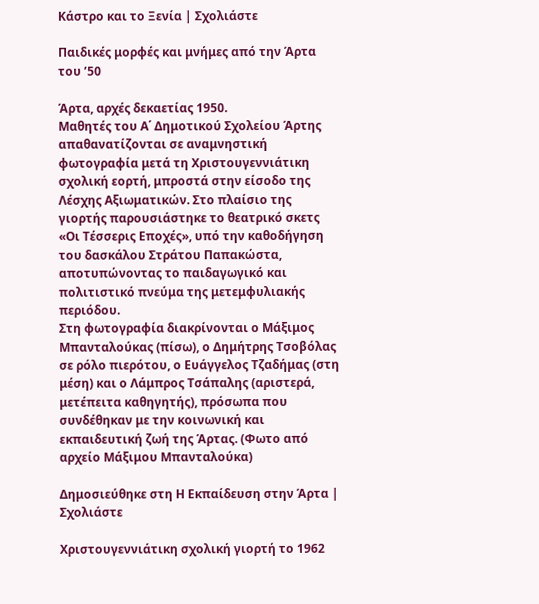Κάστρο και το Ξενία | Σχολιάστε

Παιδικές μορφές και μνήμες από την Άρτα του ’50

Άρτα, αρχές δεκαετίας 1950.
Μαθητές του Α΄ Δημοτικού Σχολείου Άρτης απαθανατίζονται σε αναμνηστική φωτογραφία μετά τη Χριστουγεννιάτικη σχολική εορτή, μπροστά στην είσοδο της Λέσχης Αξιωματικών. Στο πλαίσιο της γιορτής παρουσιάστηκε το θεατρικό σκετς «Οι Τέσσερις Εποχές», υπό την καθοδήγηση του δασκάλου Στράτου Παπακώστα, αποτυπώνοντας το παιδαγωγικό και πολιτιστικό πνεύμα της μετεμφυλιακής περιόδου.
Στη φωτογραφία διακρίνονται ο Μάξιμος Μπανταλούκας (πίσω), ο Δημήτρης Τσοβόλας σε ρόλο πιερότου, ο Ευάγγελος Τζαδήμας (στη μέση) και ο Λάμπρος Τσάπαλης (αριστερά, μετέπειτα καθηγητής), πρόσωπα που συνδέθηκαν με την κοινωνική και εκπαιδευτική ζωή της Άρτας. (Φωτο από αρχείο Μάξιμου Μπανταλούκα)

Δημοσιεύθηκε στη Η Εκπαίδευση στην Άρτα | Σχολιάστε

Χριστουγεννιάτικη σχολική γιορτή το 1962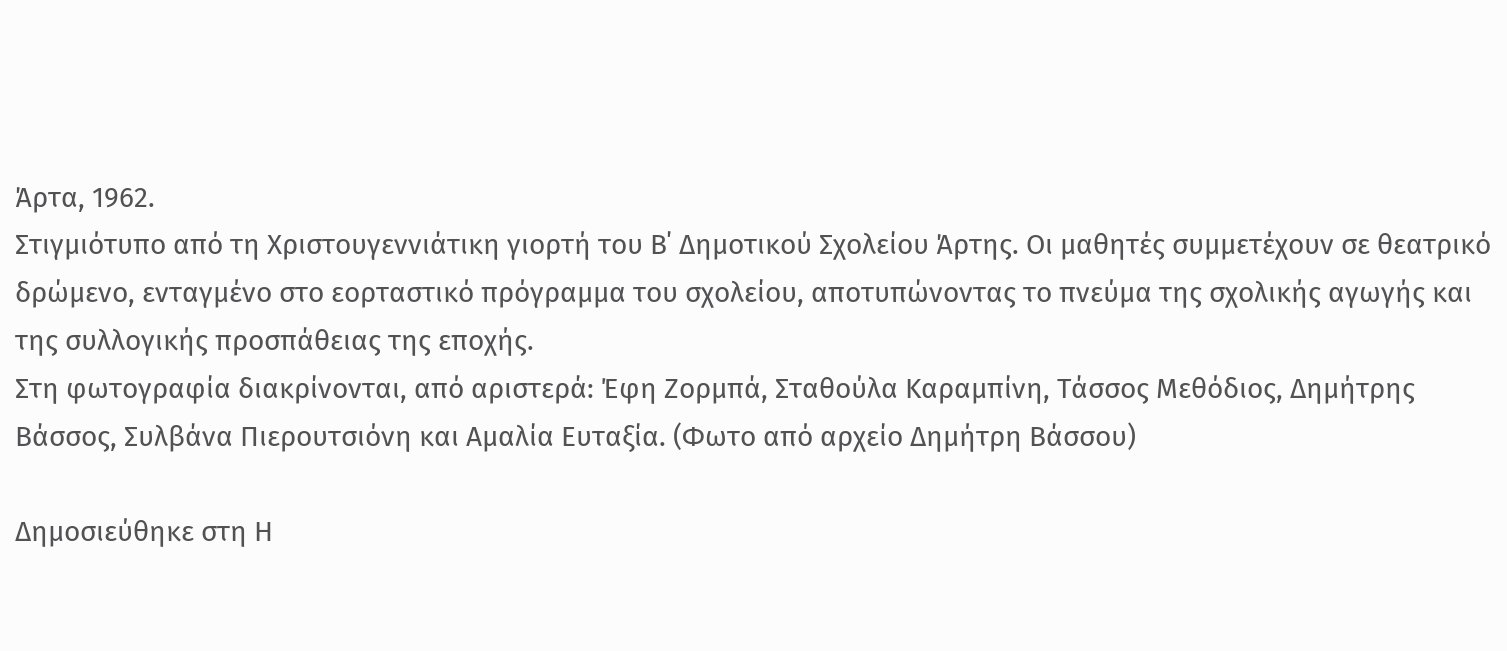Άρτα, 1962.
Στιγμιότυπο από τη Χριστουγεννιάτικη γιορτή του Β΄ Δημοτικού Σχολείου Άρτης. Οι μαθητές συμμετέχουν σε θεατρικό δρώμενο, ενταγμένο στο εορταστικό πρόγραμμα του σχολείου, αποτυπώνοντας το πνεύμα της σχολικής αγωγής και της συλλογικής προσπάθειας της εποχής.
Στη φωτογραφία διακρίνονται, από αριστερά: Έφη Ζορμπά, Σταθούλα Καραμπίνη, Τάσσος Μεθόδιος, Δημήτρης Βάσσος, Συλβάνα Πιερουτσιόνη και Αμαλία Ευταξία. (Φωτο από αρχείο Δημήτρη Βάσσου)

Δημοσιεύθηκε στη Η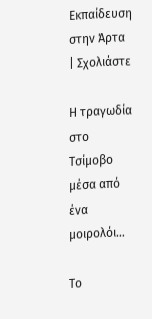Εκπαίδευση στην Άρτα | Σχολιάστε

Η τραγωδία στο Τσίμοβο μέσα από ένα μοιρολόι…

Το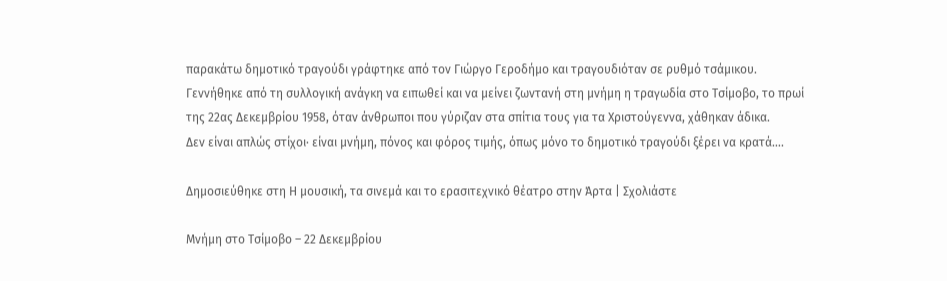παρακάτω δημοτικό τραγούδι γράφτηκε από τον Γιώργο Γεροδήμο και τραγουδιόταν σε ρυθμό τσάμικου.
Γεννήθηκε από τη συλλογική ανάγκη να ειπωθεί και να μείνει ζωντανή στη μνήμη η τραγωδία στο Τσίμοβο, το πρωί της 22ας Δεκεμβρίου 1958, όταν άνθρωποι που γύριζαν στα σπίτια τους για τα Χριστούγεννα, χάθηκαν άδικα.
Δεν είναι απλώς στίχοι· είναι μνήμη, πόνος και φόρος τιμής, όπως μόνο το δημοτικό τραγούδι ξέρει να κρατά….

Δημοσιεύθηκε στη Η μουσική, τα σινεμά και το ερασιτεχνικό θέατρο στην Άρτα | Σχολιάστε

Μνήμη στο Τσίμοβο – 22 Δεκεμβρίου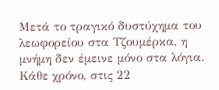Μετά το τραγικό δυστύχημα του λεωφορείου στα Τζουμέρκα, η μνήμη δεν έμεινε μόνο στα λόγια.
Κάθε χρόνο, στις 22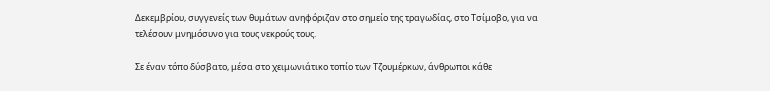Δεκεμβρίου, συγγενείς των θυμάτων ανηφόριζαν στο σημείο της τραγωδίας, στο Τσίμοβο, για να τελέσουν μνημόσυνο για τους νεκρούς τους.

Σε έναν τόπο δύσβατο, μέσα στο χειμωνιάτικο τοπίο των Τζουμέρκων, άνθρωποι κάθε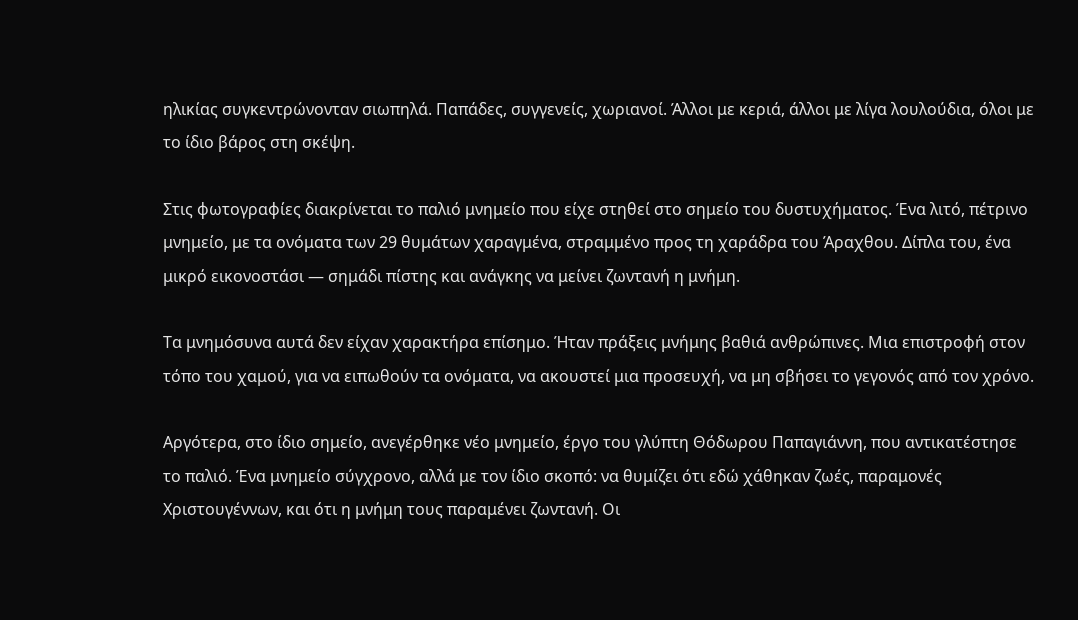ηλικίας συγκεντρώνονταν σιωπηλά. Παπάδες, συγγενείς, χωριανοί. Άλλοι με κεριά, άλλοι με λίγα λουλούδια, όλοι με το ίδιο βάρος στη σκέψη.

Στις φωτογραφίες διακρίνεται το παλιό μνημείο που είχε στηθεί στο σημείο του δυστυχήματος. Ένα λιτό, πέτρινο μνημείο, με τα ονόματα των 29 θυμάτων χαραγμένα, στραμμένο προς τη χαράδρα του Άραχθου. Δίπλα του, ένα μικρό εικονοστάσι — σημάδι πίστης και ανάγκης να μείνει ζωντανή η μνήμη.

Τα μνημόσυνα αυτά δεν είχαν χαρακτήρα επίσημο. Ήταν πράξεις μνήμης βαθιά ανθρώπινες. Μια επιστροφή στον τόπο του χαμού, για να ειπωθούν τα ονόματα, να ακουστεί μια προσευχή, να μη σβήσει το γεγονός από τον χρόνο.

Αργότερα, στο ίδιο σημείο, ανεγέρθηκε νέο μνημείο, έργο του γλύπτη Θόδωρου Παπαγιάννη, που αντικατέστησε το παλιό. Ένα μνημείο σύγχρονο, αλλά με τον ίδιο σκοπό: να θυμίζει ότι εδώ χάθηκαν ζωές, παραμονές Χριστουγέννων, και ότι η μνήμη τους παραμένει ζωντανή. Οι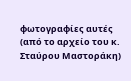φωτογραφίες αυτές (από το αρχείο του κ. Σταύρου Μαστοράκη)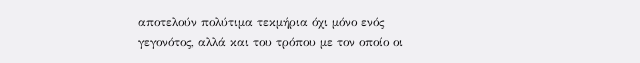αποτελούν πολύτιμα τεκμήρια όχι μόνο ενός γεγονότος, αλλά και του τρόπου με τον οποίο οι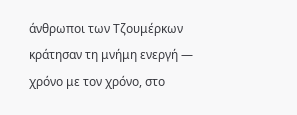άνθρωποι των Τζουμέρκων κράτησαν τη μνήμη ενεργή — χρόνο με τον χρόνο, στο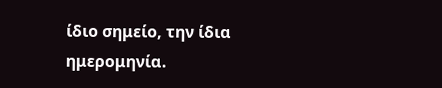ίδιο σημείο, την ίδια ημερομηνία.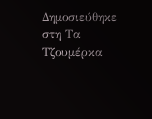Δημοσιεύθηκε στη Τα Τζουμέρκα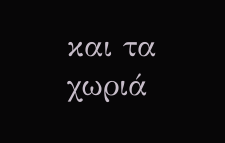και τα χωριά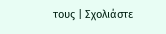τους | Σχολιάστε